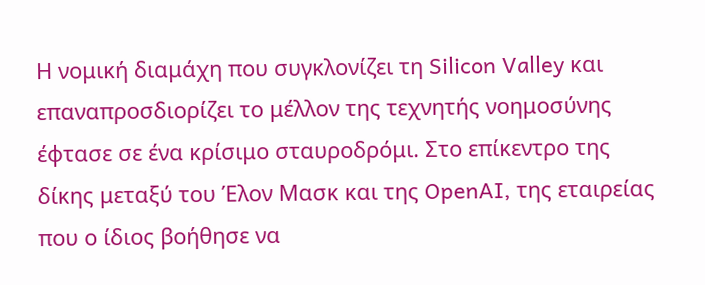Η νομική διαμάχη που συγκλονίζει τη Silicon Valley και επαναπροσδιορίζει το μέλλον της τεχνητής νοημοσύνης έφτασε σε ένα κρίσιμο σταυροδρόμι. Στο επίκεντρο της δίκης μεταξύ του Έλον Μασκ και της OpenAI, της εταιρείας που ο ίδιος βοήθησε να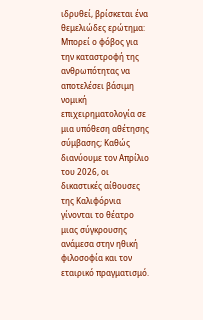ιδρυθεί, βρίσκεται ένα θεμελιώδες ερώτημα: Μπορεί ο φόβος για την καταστροφή της ανθρωπότητας να αποτελέσει βάσιμη νομική επιχειρηματολογία σε μια υπόθεση αθέτησης σύμβασης; Καθώς διανύουμε τον Απρίλιο του 2026, οι δικαστικές αίθουσες της Καλιφόρνια γίνονται το θέατρο μιας σύγκρουσης ανάμεσα στην ηθική φιλοσοφία και τον εταιρικό πραγματισμό.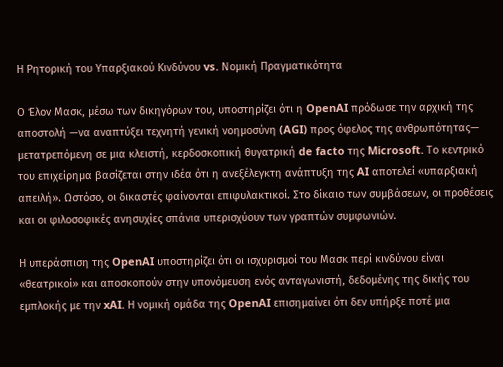Η Ρητορική του Υπαρξιακού Κινδύνου vs. Νομική Πραγματικότητα

Ο Έλον Μασκ, μέσω των δικηγόρων του, υποστηρίζει ότι η OpenAI πρόδωσε την αρχική της αποστολή —να αναπτύξει τεχνητή γενική νοημοσύνη (AGI) προς όφελος της ανθρωπότητας— μετατρεπόμενη σε μια κλειστή, κερδοσκοπική θυγατρική de facto της Microsoft. Το κεντρικό του επιχείρημα βασίζεται στην ιδέα ότι η ανεξέλεγκτη ανάπτυξη της AI αποτελεί «υπαρξιακή απειλή». Ωστόσο, οι δικαστές φαίνονται επιφυλακτικοί. Στο δίκαιο των συμβάσεων, οι προθέσεις και οι φιλοσοφικές ανησυχίες σπάνια υπερισχύουν των γραπτών συμφωνιών.

Η υπεράσπιση της OpenAI υποστηρίζει ότι οι ισχυρισμοί του Μασκ περί κινδύνου είναι «θεατρικοί» και αποσκοπούν στην υπονόμευση ενός ανταγωνιστή, δεδομένης της δικής του εμπλοκής με την xAI. Η νομική ομάδα της OpenAI επισημαίνει ότι δεν υπήρξε ποτέ μια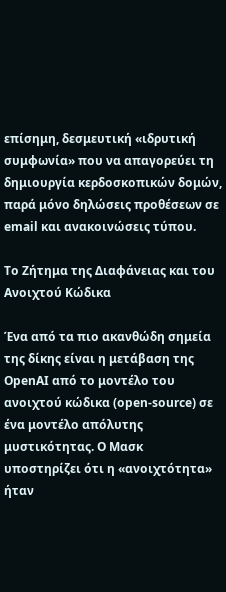επίσημη, δεσμευτική «ιδρυτική συμφωνία» που να απαγορεύει τη δημιουργία κερδοσκοπικών δομών, παρά μόνο δηλώσεις προθέσεων σε email και ανακοινώσεις τύπου.

Το Ζήτημα της Διαφάνειας και του Ανοιχτού Κώδικα

Ένα από τα πιο ακανθώδη σημεία της δίκης είναι η μετάβαση της OpenAI από το μοντέλο του ανοιχτού κώδικα (open-source) σε ένα μοντέλο απόλυτης μυστικότητας. Ο Μασκ υποστηρίζει ότι η «ανοιχτότητα» ήταν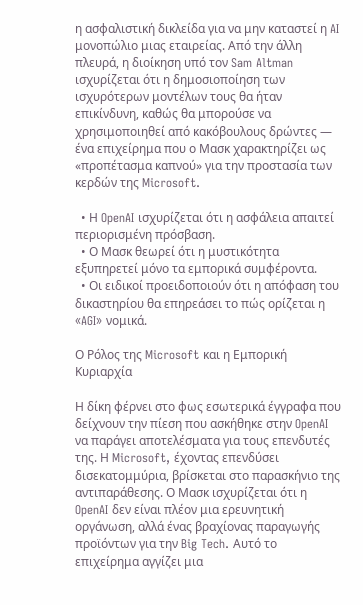η ασφαλιστική δικλείδα για να μην καταστεί η AI μονοπώλιο μιας εταιρείας. Από την άλλη πλευρά, η διοίκηση υπό τον Sam Altman ισχυρίζεται ότι η δημοσιοποίηση των ισχυρότερων μοντέλων τους θα ήταν επικίνδυνη, καθώς θα μπορούσε να χρησιμοποιηθεί από κακόβουλους δρώντες — ένα επιχείρημα που ο Μασκ χαρακτηρίζει ως «προπέτασμα καπνού» για την προστασία των κερδών της Microsoft.

  • Η OpenAI ισχυρίζεται ότι η ασφάλεια απαιτεί περιορισμένη πρόσβαση.
  • Ο Μασκ θεωρεί ότι η μυστικότητα εξυπηρετεί μόνο τα εμπορικά συμφέροντα.
  • Οι ειδικοί προειδοποιούν ότι η απόφαση του δικαστηρίου θα επηρεάσει το πώς ορίζεται η «AGI» νομικά.

Ο Ρόλος της Microsoft και η Εμπορική Κυριαρχία

Η δίκη φέρνει στο φως εσωτερικά έγγραφα που δείχνουν την πίεση που ασκήθηκε στην OpenAI να παράγει αποτελέσματα για τους επενδυτές της. Η Microsoft, έχοντας επενδύσει δισεκατομμύρια, βρίσκεται στο παρασκήνιο της αντιπαράθεσης. Ο Μασκ ισχυρίζεται ότι η OpenAI δεν είναι πλέον μια ερευνητική οργάνωση, αλλά ένας βραχίονας παραγωγής προϊόντων για την Big Tech. Αυτό το επιχείρημα αγγίζει μια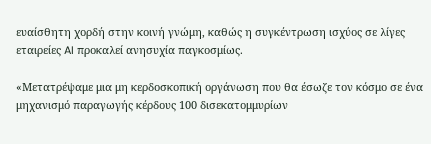ευαίσθητη χορδή στην κοινή γνώμη, καθώς η συγκέντρωση ισχύος σε λίγες εταιρείες AI προκαλεί ανησυχία παγκοσμίως.

«Μετατρέψαμε μια μη κερδοσκοπική οργάνωση που θα έσωζε τον κόσμο σε ένα μηχανισμό παραγωγής κέρδους 100 δισεκατομμυρίων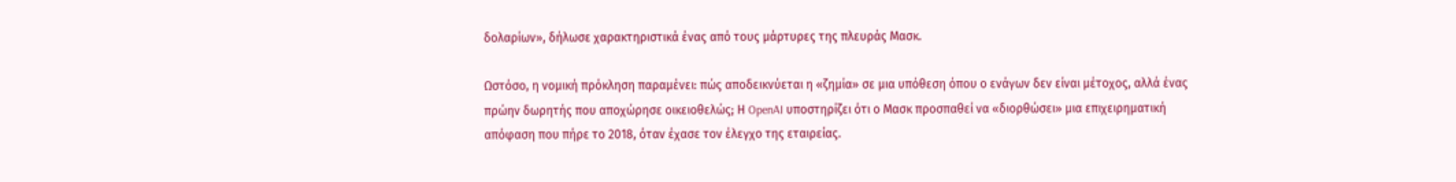δολαρίων», δήλωσε χαρακτηριστικά ένας από τους μάρτυρες της πλευράς Μασκ.

Ωστόσο, η νομική πρόκληση παραμένει: πώς αποδεικνύεται η «ζημία» σε μια υπόθεση όπου ο ενάγων δεν είναι μέτοχος, αλλά ένας πρώην δωρητής που αποχώρησε οικειοθελώς; Η OpenAI υποστηρίζει ότι ο Μασκ προσπαθεί να «διορθώσει» μια επιχειρηματική απόφαση που πήρε το 2018, όταν έχασε τον έλεγχο της εταιρείας.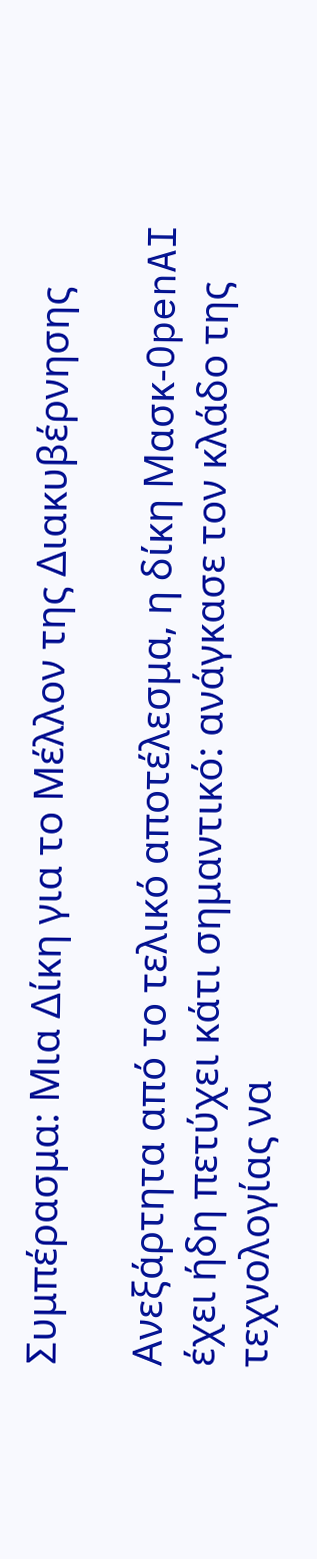Συμπέρασμα: Μια Δίκη για το Μέλλον της Διακυβέρνησης

Ανεξάρτητα από το τελικό αποτέλεσμα, η δίκη Μασκ-OpenAI έχει ήδη πετύχει κάτι σημαντικό: ανάγκασε τον κλάδο της τεχνολογίας να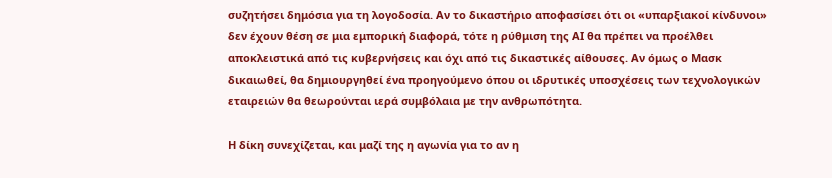συζητήσει δημόσια για τη λογοδοσία. Αν το δικαστήριο αποφασίσει ότι οι «υπαρξιακοί κίνδυνοι» δεν έχουν θέση σε μια εμπορική διαφορά, τότε η ρύθμιση της AI θα πρέπει να προέλθει αποκλειστικά από τις κυβερνήσεις και όχι από τις δικαστικές αίθουσες. Αν όμως ο Μασκ δικαιωθεί, θα δημιουργηθεί ένα προηγούμενο όπου οι ιδρυτικές υποσχέσεις των τεχνολογικών εταιρειών θα θεωρούνται ιερά συμβόλαια με την ανθρωπότητα.

Η δίκη συνεχίζεται, και μαζί της η αγωνία για το αν η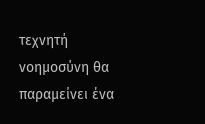τεχνητή νοημοσύνη θα παραμείνει ένα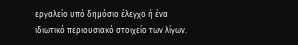εργαλείο υπό δημόσιο έλεγχο ή ένα ιδιωτικό περιουσιακό στοιχείο των λίγων.